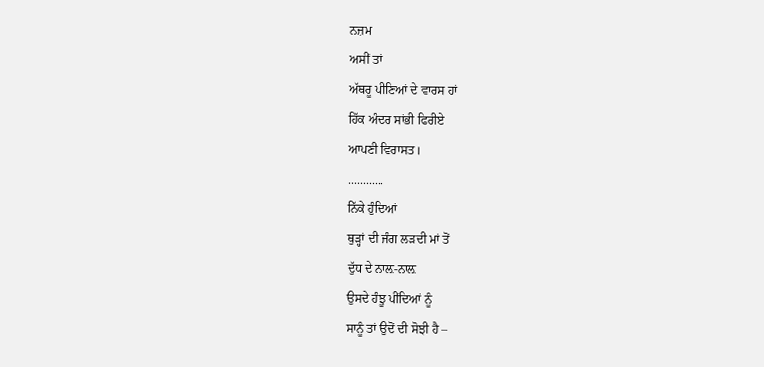ਨਜ਼ਮ
ਅਸੀਂ ਤਾਂ
ਅੱਥਰੂ ਪੀਣਿਆਂ ਦੇ ਵਾਰਸ ਹਾਂ
ਹਿੱਕ ਅੰਦਰ ਸਾਂਭੀ ਫਿਰੀਏ
ਆਪਣੀ ਵਿਰਾਸਤ।
............
ਨਿੱਕੇ ਹੁੰਦਿਆਂ
ਥੁੜ੍ਹਾਂ ਦੀ ਜੰਗ ਲੜਦੀ ਮਾਂ ਤੋਂ
ਦੁੱਧ ਦੇ ਨਾਲ਼-ਨਾਲ਼
ਉਸਦੇ ਹੰਝੂ ਪੀਂਦਿਆਂ ਨੂੰ
ਸਾਨੂੰ ਤਾਂ ਉਦੋਂ ਦੀ ਸੋਝੀ ਹੈ –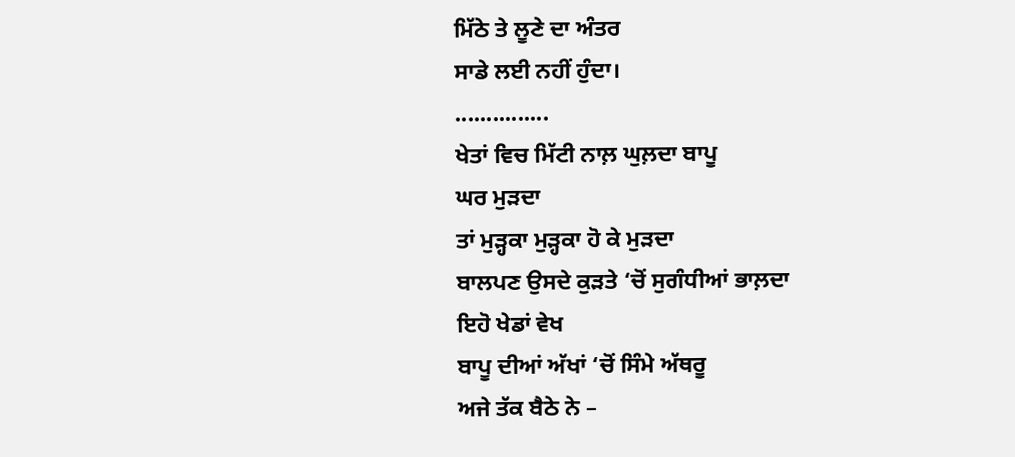ਮਿੱਠੇ ਤੇ ਲੂਣੇ ਦਾ ਅੰਤਰ
ਸਾਡੇ ਲਈ ਨਹੀਂ ਹੁੰਦਾ।
...............
ਖੇਤਾਂ ਵਿਚ ਮਿੱਟੀ ਨਾਲ਼ ਘੁਲ਼ਦਾ ਬਾਪੂ
ਘਰ ਮੁੜਦਾ
ਤਾਂ ਮੁੜ੍ਹਕਾ ਮੁੜ੍ਹਕਾ ਹੋ ਕੇ ਮੁੜਦਾ
ਬਾਲਪਣ ਉਸਦੇ ਕੁੜਤੇ ‘ਚੋਂ ਸੁਗੰਧੀਆਂ ਭਾਲ਼ਦਾ
ਇਹੋ ਖੇਡਾਂ ਵੇਖ
ਬਾਪੂ ਦੀਆਂ ਅੱਖਾਂ ‘ਚੋਂ ਸਿੰਮੇ ਅੱਥਰੂ
ਅਜੇ ਤੱਕ ਬੈਠੇ ਨੇ –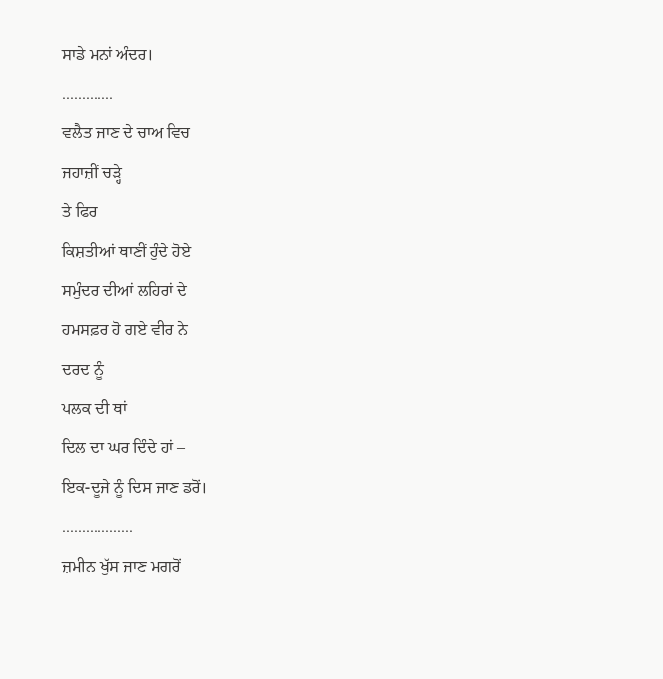ਸਾਡੇ ਮਨਾਂ ਅੰਦਰ।
.............
ਵਲੈਤ ਜਾਣ ਦੇ ਚਾਅ ਵਿਚ
ਜਹਾਜ਼ੀਂ ਚੜ੍ਹੇ
ਤੇ ਫਿਰ
ਕਿਸ਼ਤੀਆਂ ਥਾਣੀਂ ਹੁੰਦੇ ਹੋਏ
ਸਮੁੰਦਰ ਦੀਆਂ ਲਹਿਰਾਂ ਦੇ
ਹਮਸਫ਼ਰ ਹੋ ਗਏ ਵੀਰ ਨੇ
ਦਰਦ ਨੂੰ
ਪਲਕ ਦੀ ਥਾਂ
ਦਿਲ ਦਾ ਘਰ ਦਿੰਦੇ ਹਾਂ –
ਇਕ-ਦੂਜੇ ਨੂੰ ਦਿਸ ਜਾਣ ਡਰੋਂ।
..................
ਜ਼ਮੀਨ ਖੁੱਸ ਜਾਣ ਮਗਰੋਂ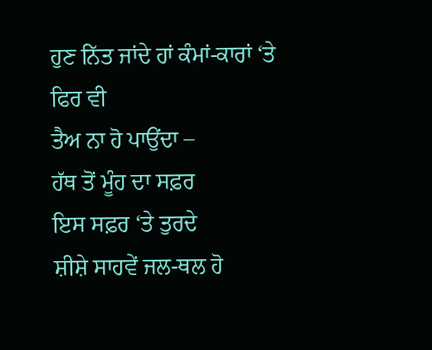ਹੁਣ ਨਿੱਤ ਜਾਂਦੇ ਹਾਂ ਕੰਮਾਂ-ਕਾਰਾਂ ‘ਤੇ
ਫਿਰ ਵੀ
ਤੈਅ ਨਾ ਹੋ ਪਾਉਂਦਾ –
ਹੱਥ ਤੋਂ ਮੂੰਹ ਦਾ ਸਫ਼ਰ
ਇਸ ਸਫ਼ਰ ‘ਤੇ ਤੁਰਦੇ
ਸ਼ੀਸ਼ੇ ਸਾਹਵੇਂ ਜਲ-ਥਲ ਹੋ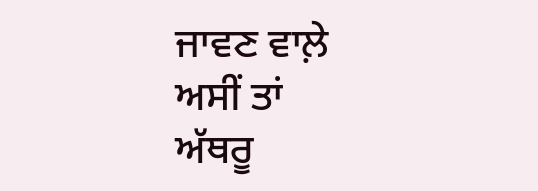ਜਾਵਣ ਵਾਲ਼ੇ
ਅਸੀਂ ਤਾਂ
ਅੱਥਰੂ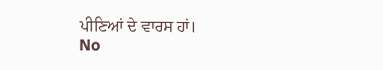ਪੀਣਿਆਂ ਦੇ ਵਾਰਸ ਹਾਂ।
No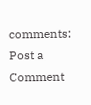comments:
Post a Comment